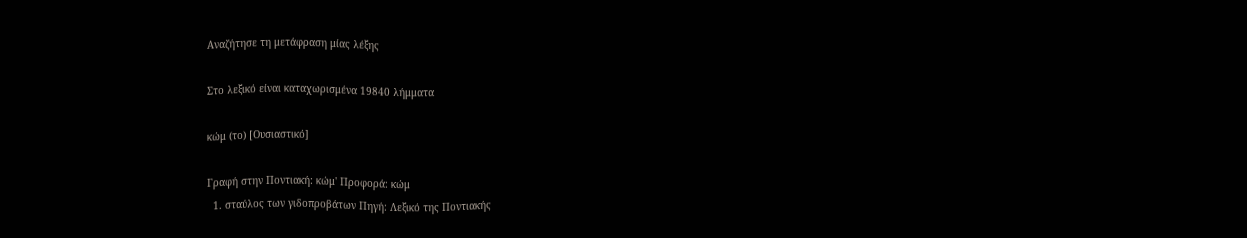Αναζήτησε τη μετάφραση μίας λέξης

Στο λεξικό είναι καταχωρισμένα 19840 λήμματα

κώμ (το) [Ουσιαστικό]

Γραφή στην Ποντιακή: κώμ' Προφορά: κώμ
  1. σταύλος των γιδοπροβάτων Πηγή: Λεξικό της Ποντιακής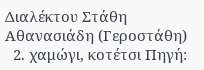Διαλέκτου Στάθη Αθανασιάδη (Γεροστάθη)
  2. χαμώγι, κοτέτσι Πηγή: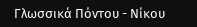Γλωσσικά Πόντου - Νίκου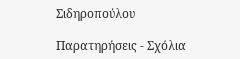Σιδηροπούλου

Παρατηρήσεις - Σχόλια